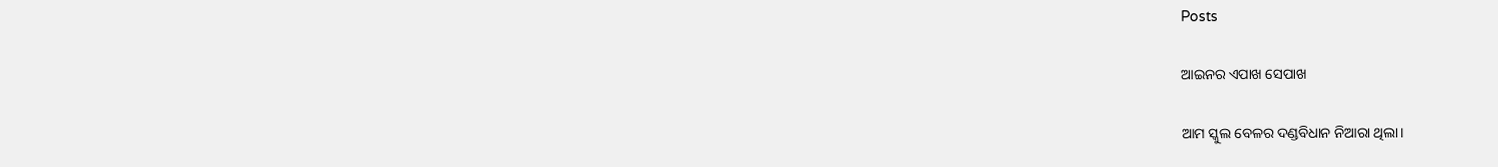Posts

ଆଇନର ଏପାଖ ସେପାଖ

ଆମ ସ୍କୁଲ ବେଳର ଦଣ୍ଡବିଧାନ ନିଆରା ଥିଲା।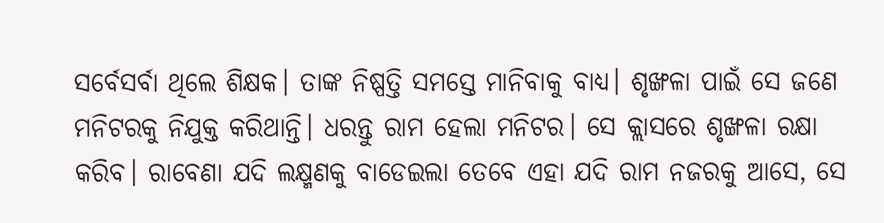ସର୍ବେସର୍ବା ଥିଲେ ଶିକ୍ଷକ। ତାଙ୍କ ନିଷ୍ପତ୍ତି ସମସ୍ତେ ମାନିବାକୁ ବାଧ୍ୟ। ଶୃଙ୍ଖଳା ପାଇଁ ସେ ଜଣେ ମନିଟରକୁ ନିଯୁକ୍ତ କରିଥାନ୍ତି। ଧରନ୍ତୁ ରାମ ହେଲା ମନିଟର। ସେ କ୍ଲାସରେ ଶୃଙ୍ଖଳା ରକ୍ଷା କରିବ। ରାବେଣା ଯଦି ଲକ୍ଷ୍ମଣକୁ ବାଡେଇଲା ତେବେ ଏହା ଯଦି ରାମ ନଜରକୁ ଆସେ, ସେ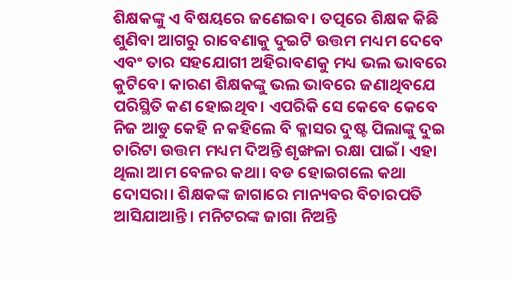ଶିକ୍ଷକଙ୍କୁ ଏ ବିଷୟରେ ଜଣେଇବ। ତତ୍ପରେ ଶିକ୍ଷକ କିଛି ଶୁଣିବା ଆଗରୁ ରାବେଣାକୁ ଦୁଇଟି ଉତ୍ତମ ମଧ୍ୟମ ଦେବେ ଏବଂ ତାର ସହଯୋଗୀ ଅହିରାବଣକୁ ମଧ୍ୟ ଭଲ ଭାବରେ କୁଟିବେ। କାରଣ ଶିକ୍ଷକଙ୍କୁ ଭଲ ଭାବରେ ଜଣାଥିବଯେ ପରିସ୍ଥିତି କଣ ହୋଇଥିବ। ଏପରିକି ସେ କେବେ କେବେ ନିଜ ଆଡୁ କେହି ନ କହିଲେ ବି କ୍ଳାସର ଦୁଷ୍ଟ ପିଲାଙ୍କୁ ଦୁଇ ଚାରିଟା ଉତ୍ତମ ମଧ୍ୟମ ଦିଅନ୍ତି ଶୃଙ୍ଖଳା ରକ୍ଷା ପାଇଁ। ଏହା ଥିଲା ଆମ ବେଳର କଥା। ବଡ ହୋଇଗଲେ କଥା ଦୋସରା। ଶିକ୍ଷକଙ୍କ ଜାଗାରେ ମାନ୍ୟବର ବିଚାରପତି ଆସିଯାଆନ୍ତି। ମନିଟରଙ୍କ ଜାଗା ନିଅନ୍ତି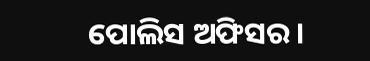ପୋଲିସ ଅଫିସର।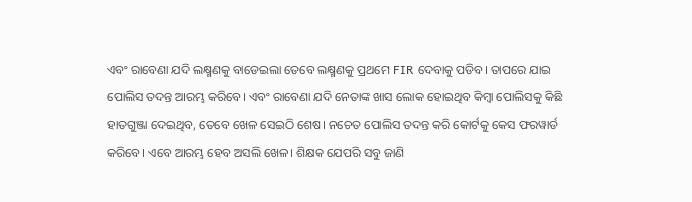ଏବଂ ରାବେଣା ଯଦି ଲକ୍ଷ୍ମଣକୁ ବାଡେଇଲା ତେବେ ଲକ୍ଷ୍ମଣକୁ ପ୍ରଥମେ FIR ଦେବାକୁ ପଡିବ। ତାପରେ ଯାଇ ପୋଲିସ ତଦନ୍ତ ଆରମ୍ଭ କରିବେ। ଏବଂ ରାବେଣା ଯଦି ନେତାଙ୍କ ଖାସ ଲୋକ ହୋଇଥିବ କିମ୍ବା ପୋଲିସକୁ କିଛି ହାତଗୁଞ୍ଜା ଦେଇଥିବ, ତେବେ ଖେଳ ସେଇଠି ଶେଷ। ନଚେତ ପୋଲିସ ତଦନ୍ତ କରି କୋର୍ଟକୁ କେସ ଫରୱାର୍ଡ କରିବେ। ଏବେ ଆରମ୍ଭ ହେବ ଅସଲି ଖେଳ। ଶିକ୍ଷକ ଯେପରି ସବୁ ଜାଣି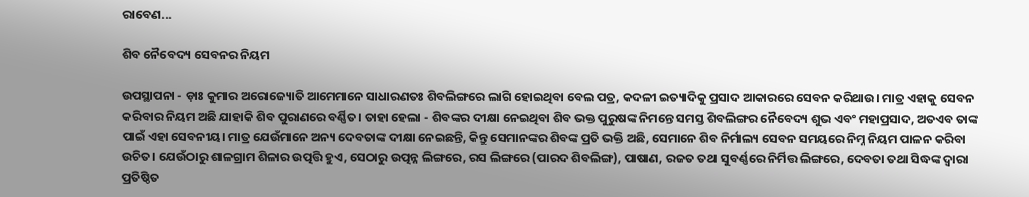ରାବେଣ...

ଶିବ ନୈବେଦ୍ୟ ସେବନର ନିୟମ

ଉପସ୍ଥାପନା - ଡ଼ାଃ କୁମାର ଅରୋଜ୍ୟୋତି ଆମେମାନେ ସାଧାରଣତଃ ଶିବଲିଙ୍ଗରେ ଲାଗି ହୋଇଥିବା ବେଲ ପତ୍ର, କଦଳୀ ଇତ୍ୟାଦିକୁ ପ୍ରସାଦ ଆକାରରେ ସେବନ କରିଥାଉ। ମାତ୍ର ଏହାକୁ ସେବନ କରିବାର ନିୟମ ଅଛି ଯାହାକି ଶିବ ପୁରାଣରେ ବର୍ଣ୍ଣିତ। ତାହା ହେଲା - ଶିବଙ୍କର ଦୀକ୍ଷା ନେଇଥିବା ଶିବ ଭକ୍ତ ପୁରୁଷଙ୍କ ନିମନ୍ତେ ସମସ୍ତ ଶିବଲିଙ୍ଗର ନୈବେଦ୍ୟ ଶୁଭ ଏବଂ ମହାପ୍ରସାଦ, ଅତଏବ ତାଙ୍କ ପାଇଁ ଏହା ସେବନୀୟ। ମାତ୍ର ଯେଉଁମାନେ ଅନ୍ୟ ଦେବତାଙ୍କ ଦୀକ୍ଷା ନେଇଛନ୍ତି, କିନ୍ତୁ ସେମାନଙ୍କର ଶିବଙ୍କ ପ୍ରତି ଭକ୍ତି ଅଛି, ସେମାନେ ଶିବ ନିର୍ମାଲ୍ୟ ସେବନ ସମୟରେ ନିମ୍ନ ନିୟମ ପାଳନ କରିବା ଉଚିତ। ଯେଉଁଠାରୁ ଶାଳଗ୍ରାମ ଶିଳାର ଉତ୍ପତ୍ତି ହୁଏ, ସେଠାରୁ ଉତ୍ପନ୍ନ ଲିଙ୍ଗରେ, ରସ ଲିଙ୍ଗରେ (ପାରଦ ଶିବଲିଙ୍ଗ), ପାଷାଣ, ରଜତ ତଥା ସୁବର୍ଣ୍ଣରେ ନିର୍ମିତ୍ତ ଲିଙ୍ଗରେ, ଦେବତା ତଥା ସିଦ୍ଧଙ୍କ ଦ୍ୱାରା ପ୍ରତିଷ୍ଠିତ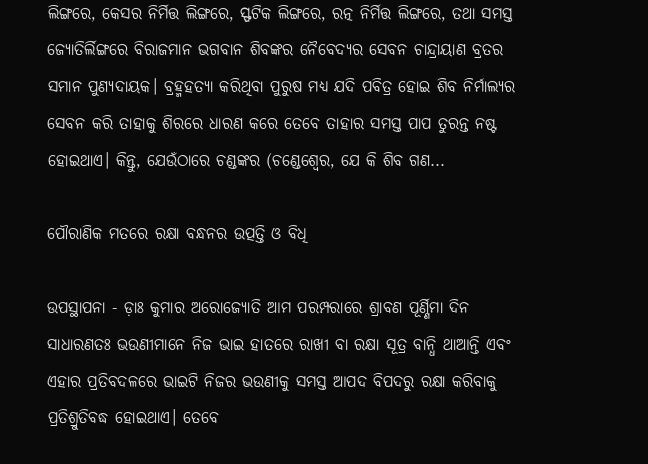ଲିଙ୍ଗରେ, କେସର ନିର୍ମିତ୍ତ ଲିଙ୍ଗରେ, ସ୍ଫଟିକ ଲିଙ୍ଗରେ, ରତ୍ନ ନିର୍ମିତ୍ତ ଲିଙ୍ଗରେ, ତଥା ସମସ୍ତ ଜ୍ୟୋତିର୍ଲିଙ୍ଗରେ ବିରାଜମାନ ଭଗବାନ ଶିବଙ୍କର ନୈବେଦ୍ୟର ସେବନ ଚାନ୍ଦ୍ରାୟାଣ ବ୍ରତର ସମାନ ପୁଣ୍ୟଦାୟକ। ବ୍ରହ୍ମହତ୍ୟା କରିଥିବା ପୁରୁଷ ମଧ୍ୟ ଯଦି ପବିତ୍ର ହୋଇ ଶିବ ନିର୍ମାଲ୍ୟର ସେବନ କରି ତାହାକୁ ଶିରରେ ଧାରଣ କରେ ତେବେ ତାହାର ସମସ୍ତ ପାପ ତୁରନ୍ତ ନଷ୍ଟ ହୋଇଥାଏ। କିନ୍ତୁ, ଯେଉଁଠାରେ ଚଣ୍ଡଙ୍କର (ଚଣ୍ଡେଶ୍ବେର, ଯେ କି ଶିବ ଗଣ...

ପୌରାଣିକ ମତରେ ରକ୍ଷା ବନ୍ଧନର ଉତ୍ପତ୍ତି ଓ ବିଧି

ଉପସ୍ଥାପନା - ଡ଼ାଃ କୁମାର ଅରୋଜ୍ୟୋତି ଆମ ପରମ୍ପରାରେ ଶ୍ରାବଣ ପୂର୍ଣ୍ଣିମା ଦିନ ସାଧାରଣତଃ ଭଉଣୀମାନେ ନିଜ ଭାଇ ହାତରେ ରାଖୀ ବା ରକ୍ଷା ସୂତ୍ର ବାନ୍ଧି ଥାଆନ୍ତି ଏବଂ ଏହାର ପ୍ରତିବଦଳରେ ଭାଇଟି ନିଜର ଭଉଣୀକୁ ସମସ୍ତ ଆପଦ ବିପଦରୁ ରକ୍ଷା କରିବାକୁ ପ୍ରତିଶ୍ରୁତିବଦ୍ଧ ହୋଇଥାଏ। ତେବେ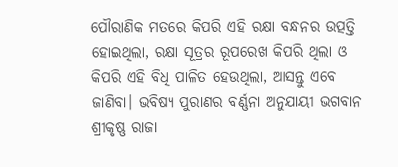ପୌରାଣିକ ମତରେ କିପରି ଏହି ରକ୍ଷା ବନ୍ଧନର ଉତ୍ପତ୍ତି ହୋଇଥିଲା, ରକ୍ଷା ସୂତ୍ରର ରୂପରେଖ କିପରି ଥିଲା ଓ କିପରି ଏହି ବିଧି ପାଳିତ ହେଉଥିଲା, ଆସନ୍ତୁ ଏବେ ଜାଣିବା। ଭବିଷ୍ୟ ପୁରାଣର ବର୍ଣ୍ଣନା ଅନୁଯାୟୀ ଭଗବାନ ଶ୍ରୀକୃଷ୍ଣ ରାଜା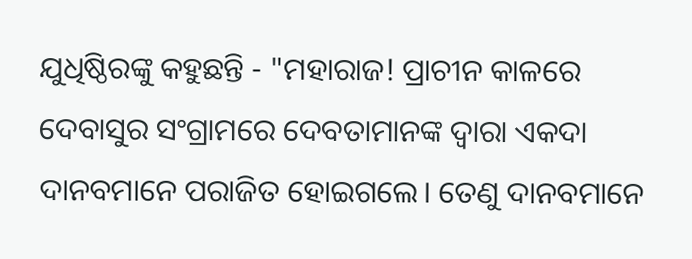ଯୁଧିଷ୍ଠିରଙ୍କୁ କହୁଛନ୍ତି - "ମହାରାଜ! ପ୍ରାଚୀନ କାଳରେ ଦେବାସୁର ସଂଗ୍ରାମରେ ଦେବତାମାନଙ୍କ ଦ୍ୱାରା ଏକଦା ଦାନବମାନେ ପରାଜିତ ହୋଇଗଲେ। ତେଣୁ ଦାନବମାନେ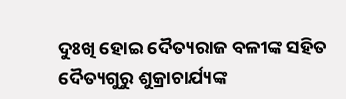ଦୁଃଖି ହୋଇ ଦୈତ୍ୟରାଜ ବଳୀଙ୍କ ସହିତ ଦୈତ୍ୟଗୁରୁ ଶୁକ୍ରାଚାର୍ଯ୍ୟଙ୍କ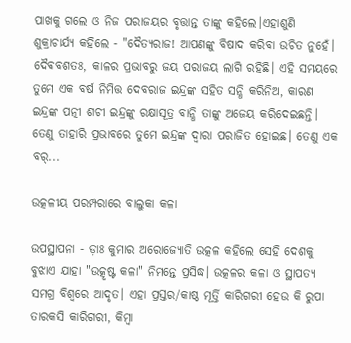ପାଖକୁ ଗଲେ ଓ ନିଜ ପରାଜୟର ବୃତ୍ତାନ୍ତ ତାଙ୍କୁ କହିଲେ।ଏହାଶୁଣି ଶୁକ୍ରାଚାର୍ଯ୍ୟ କହିଲେ - "ଦୈତ୍ୟରାଜ! ଆପଣଙ୍କୁ ବିଷାଦ କରିବା ଉଚିତ ନୁହେଁ। ଦୈଵବଶତଃ, କାଳର ପ୍ରଭାବରୁ ଜୟ ପରାଜୟ ଲାଗି ରହିଛି। ଏହି ସମୟରେ ତୁମେ ଏକ ବର୍ଷ ନିମିତ୍ତ ଦେବରାଜ ଇନ୍ଦ୍ରଙ୍କ ସହିତ ସନ୍ଧି କରିନିଅ, କାରଣ ଇନ୍ଦ୍ରଙ୍କ ପତ୍ନୀ ଶଚୀ ଇନ୍ଦ୍ରଙ୍କୁ ରକ୍ଷାସୂତ୍ର ବାନ୍ଧି ତାଙ୍କୁ ଅଜେୟ କରିଦେଇଛନ୍ତି। ତେଣୁ ତାହାରି ପ୍ରଭାବରେ ତୁମେ ଇନ୍ଦ୍ରଙ୍କ ଦ୍ୱାରା ପରାଜିତ ହୋଇଛ। ତେଣୁ ଏକ ବର୍...

ଉତ୍କଳୀୟ ପରମ୍ପରାରେ ବାଲୁକା କଳା

ଉପସ୍ଥାପନା - ଡ଼ାଃ କୁମାର ଅରୋଜ୍ୟୋତି ଉତ୍କଳ କହିଲେ ସେହି ଦେଶକୁ ବୁଝାଏ ଯାହା "ଉତ୍କୃଷ୍ଟ କଳା" ନିମନ୍ତେ ପ୍ରସିଦ୍ଧ। ଉତ୍କଳର କଳା ଓ ସ୍ଥାପତ୍ୟ ସମଗ୍ର ବିଶ୍ୱରେ ଆଦୃତ। ଏହା ପ୍ରସ୍ତର/କାଷ୍ଠ ମୂର୍ତ୍ତି କାରିଗରୀ ହେଉ କି ରୁପା ତାରକସି କାରିଗରୀ, କିମ୍ବା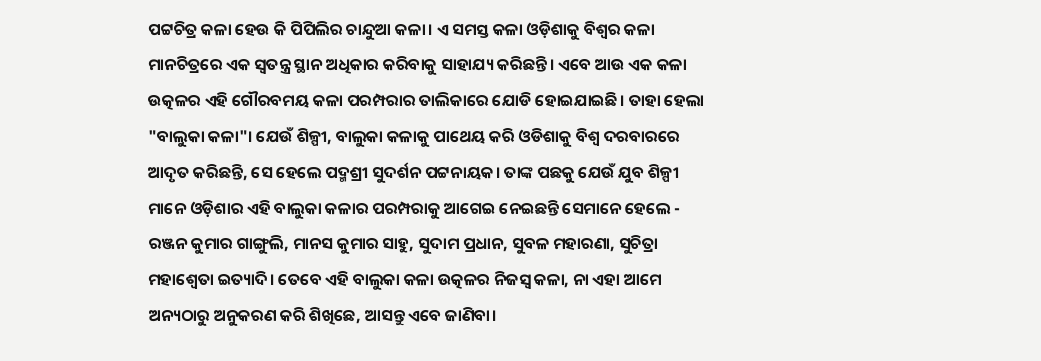ପଟ୍ଟଚିତ୍ର କଳା ହେଉ କି ପିପିଲିର ଚାନ୍ଦୁଆ କଳା। ଏ ସମସ୍ତ କଳା ଓଡ଼ିଶାକୁ ବିଶ୍ୱର କଳା ମାନଚିତ୍ରରେ ଏକ ସ୍ୱତନ୍ତ୍ର ସ୍ଥାନ ଅଧିକାର କରିବାକୁ ସାହାଯ୍ୟ କରିଛନ୍ତି। ଏବେ ଆଉ ଏକ କଳା ଉତ୍କଳର ଏହି ଗୌରବମୟ କଳା ପରମ୍ପରାର ତାଲିକାରେ ଯୋଡି ହୋଇଯାଇଛି। ତାହା ହେଲା "ବାଲୁକା କଳା"। ଯେଉଁ ଶିଳ୍ପୀ, ବାଲୁକା କଳାକୁ ପାଥେୟ କରି ଓଡିଶାକୁ ବିଶ୍ୱ ଦରବାରରେ ଆଦୃତ କରିଛନ୍ତି, ସେ ହେଲେ ପଦ୍ମଶ୍ରୀ ସୁଦର୍ଶନ ପଟ୍ଟନାୟକ। ତାଙ୍କ ପଛକୁ ଯେଉଁ ଯୁବ ଶିଳ୍ପୀ ମାନେ ଓଡ଼ିଶାର ଏହି ବାଲୁକା କଳାର ପରମ୍ପରାକୁ ଆଗେଇ ନେଇଛନ୍ତି ସେମାନେ ହେଲେ - ରଞ୍ଜନ କୁମାର ଗାଙ୍ଗୁଲି, ମାନସ କୁମାର ସାହୁ, ସୁଦାମ ପ୍ରଧାନ, ସୁବଳ ମହାରଣା, ସୁଚିତ୍ରା ମହାଶ୍ୱେତା ଇତ୍ୟାଦି। ତେବେ ଏହି ବାଲୁକା କଳା ଉତ୍କଳର ନିଜସ୍ୱ କଳା, ନା ଏହା ଆମେ ଅନ୍ୟଠାରୁ ଅନୁକରଣ କରି ଶିଖିଛେ, ଆସନ୍ତୁ ଏବେ ଜାଣିବା।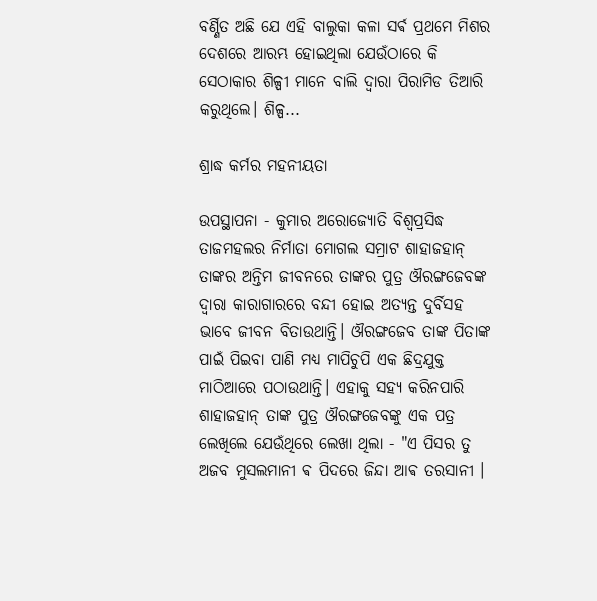ବର୍ଣ୍ଣିତ ଅଛି ଯେ ଏହି ବାଲୁକା କଳା ସର୍ଵ ପ୍ରଥମେ ମିଶର ଦେଶରେ ଆରମ୍ଭ ହୋଇଥିଲା ଯେଉଁଠାରେ କି ସେଠାକାର ଶିଳ୍ପୀ ମାନେ ବାଲି ଦ୍ୱାରା ପିରାମିଡ ତିଆରି କରୁଥିଲେ। ଶିଳ୍ପ...

ଶ୍ରାଦ୍ଧ କର୍ମର ମହନୀୟତା

ଉପସ୍ଥାପନା - କୁମାର ଅରୋଜ୍ୟୋତି ବିଶ୍ୱପ୍ରସିଦ୍ଧ ତାଜମହଲର ନିର୍ମାତା ମୋଗଲ ସମ୍ରାଟ ଶାହାଜହାନ୍ ତାଙ୍କର ଅନ୍ତିମ ଜୀବନରେ ତାଙ୍କର ପୁତ୍ର ଔରଙ୍ଗଜେବଙ୍କ ଦ୍ୱାରା କାରାଗାରରେ ବନ୍ଦୀ ହୋଇ ଅତ୍ୟନ୍ତ ଦୁର୍ବିସହ ଭାବେ ଜୀବନ ବିତାଉଥାନ୍ତି। ଔରଙ୍ଗଜେବ ତାଙ୍କ ପିତାଙ୍କ ପାଇଁ ପିଇବା ପାଣି ମଧ୍ୟ ମାପିଚୁପି ଏକ ଛିଦ୍ରଯୁକ୍ତ ମାଠିଆରେ ପଠାଉଥାନ୍ତି। ଏହାକୁ ସହ୍ୟ କରିନପାରି ଶାହାଜହାନ୍ ତାଙ୍କ ପୁତ୍ର ଔରଙ୍ଗଜେବଙ୍କୁ ଏକ ପତ୍ର ଲେଖିଲେ ଯେଉଁଥିରେ ଲେଖା ଥିଲା - "ଏ ପିସର ତୁ ଅଜବ ମୁସଲମାନୀ ଵ ପିଦରେ ଜିନ୍ଦା ଆଵ ତରସାନୀ ।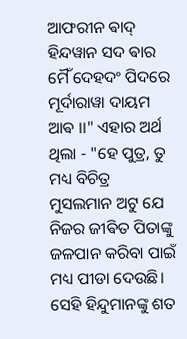ଆଫରୀନ ଵାଦ୍ ହିନ୍ଦୱାନ ସଦ ଵାର ମୈଁ ଦେହଦଂ ପିଦରେ ମୂର୍ଦାରାୱା ଦାୟମ ଆଵ ।।" ଏହାର ଅର୍ଥ ଥିଲା - "ହେ ପୁତ୍ର, ତୁ ମଧ୍ୟ ବିଚିତ୍ର ମୁସଲମାନ ଅଟୁ ଯେ ନିଜର ଜୀଵିତ ପିତାଙ୍କୁ ଜଳପାନ କରିବା ପାଇଁ ମଧ୍ୟ ପୀଡା ଦେଉଛି। ସେହି ହିନ୍ଦୁମାନଙ୍କୁ ଶତ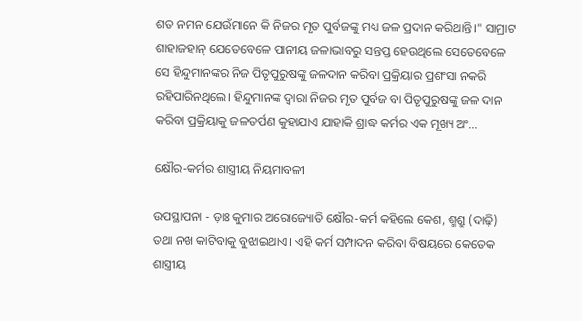ଶତ ନମନ ଯେଉଁମାନେ କି ନିଜର ମୃତ ପୁର୍ବଜଙ୍କୁ ମଧ୍ୟ ଜଳ ପ୍ରଦାନ କରିଥାନ୍ତି।" ସାମ୍ରାଟ ଶାହାଜହାନ୍ ଯେତେବେଳେ ପାନୀୟ ଜଳାଭାବରୁ ସନ୍ତପ୍ତ ହେଉଥିଲେ ସେତେବେଳେ ସେ ହିନ୍ଦୁମାନଙ୍କର ନିଜ ପିତୃପୁରୁଷଙ୍କୁ ଜଳଦାନ କରିବା ପ୍ରକ୍ରିୟାର ପ୍ରଶଂସା ନକରି ରହିପାରିନଥିଲେ। ହିନ୍ଦୁମାନଙ୍କ ଦ୍ୱାରା ନିଜର ମୃତ ପୁର୍ବଜ ବା ପିତୃପୁରୁଷଙ୍କୁ ଜଳ ଦାନ କରିବା ପ୍ରକ୍ରିୟାକୁ ଜଳତର୍ପଣ କୁହାଯାଏ ଯାହାକି ଶ୍ରାଦ୍ଧ କର୍ମର ଏକ ମୂଖ୍ୟ ଅଂ...

କ୍ଷୌର-କର୍ମର ଶାସ୍ତ୍ରୀୟ ନିୟମାବଳୀ

ଉପସ୍ଥାପନା - ଡ଼ାଃ କୁମାର ଅରୋଜ୍ୟୋତି କ୍ଷୌର-କର୍ମ କହିଲେ କେଶ, ଶ୍ମଶ୍ରୁ (ଦାଢ଼ି) ତଥା ନଖ କାଟିବାକୁ ବୁଝାଇଥାଏ। ଏହି କର୍ମ ସମ୍ପାଦନ କରିବା ବିଷୟରେ କେତେକ ଶାସ୍ତ୍ରୀୟ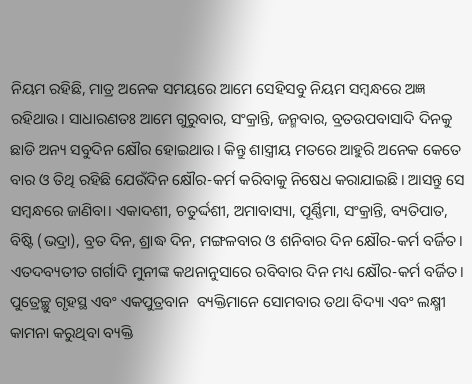ନିୟମ ରହିଛି, ମାତ୍ର ଅନେକ ସମୟରେ ଆମେ ସେହିସବୁ ନିୟମ ସମ୍ବନ୍ଧରେ ଅଜ୍ଞ ରହିଥାଉ। ସାଧାରଣତଃ ଆମେ ଗୁରୁବାର, ସଂକ୍ରାନ୍ତି, ଜନ୍ମବାର, ବ୍ରତଉପବାସାଦି ଦିନକୁ ଛାଡି ଅନ୍ୟ ସବୁଦିନ କ୍ଷୌର ହୋଇଥାଉ। କିନ୍ତୁ ଶାସ୍ତ୍ରୀୟ ମତରେ ଆହୁରି ଅନେକ କେତେ ବାର ଓ ତିଥି ରହିଛି ଯେଉଁଦିନ କ୍ଷୌର-କର୍ମ କରିବାକୁ ନିଷେଧ କରାଯାଇଛି। ଆସନ୍ତୁ ସେ ସମ୍ବନ୍ଧରେ ଜାଣିବା। ଏକାଦଶୀ, ଚତୁର୍ଦ୍ଦଶୀ, ଅମାବାସ୍ୟା, ପୂର୍ଣ୍ଣିମା, ସଂକ୍ରାନ୍ତି, ବ୍ୟତିପାତ, ବିଷ୍ଟି (ଭଦ୍ରା), ବ୍ରତ ଦିନ, ଶ୍ରାଦ୍ଧ ଦିନ, ମଙ୍ଗଳବାର ଓ ଶନିବାର ଦିନ କ୍ଷୌର-କର୍ମ ବର୍ଜିତ। ଏତଦବ୍ୟତୀତ ଗର୍ଗାଦି ମୁନୀଙ୍କ କଥନାନୁସାରେ ରବିବାର ଦିନ ମଧ୍ୟ କ୍ଷୌର-କର୍ମ ବର୍ଜିତ। ପୁତ୍ରେଚ୍ଛୁ ଗୃହସ୍ଥ ଏବଂ ଏକପୁତ୍ରବାନ  ବ୍ୟକ୍ତିମାନେ ସୋମବାର ତଥା ବିଦ୍ୟା ଏବଂ ଲକ୍ଷ୍ମୀ କାମନା କରୁଥିବା ବ୍ୟକ୍ତି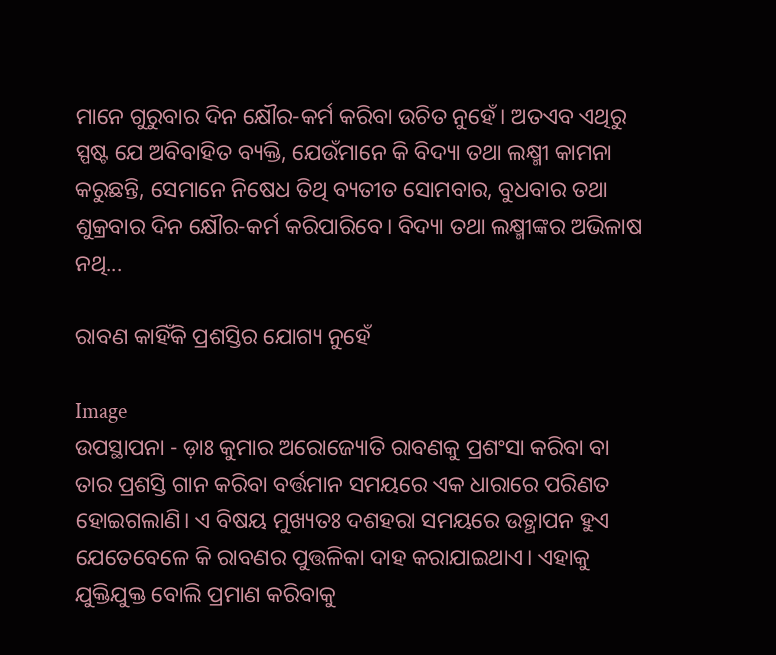ମାନେ ଗୁରୁବାର ଦିନ କ୍ଷୌର-କର୍ମ କରିବା ଉଚିତ ନୁହେଁ। ଅତଏବ ଏଥିରୁ ସ୍ପଷ୍ଟ ଯେ ଅବିବାହିତ ବ୍ୟକ୍ତି, ଯେଉଁମାନେ କି ବିଦ୍ୟା ତଥା ଲକ୍ଷ୍ମୀ କାମନା କରୁଛନ୍ତି, ସେମାନେ ନିଷେଧ ତିଥି ବ୍ୟତୀତ ସୋମବାର, ବୁଧବାର ତଥା ଶୁକ୍ରବାର ଦିନ କ୍ଷୌର-କର୍ମ କରିପାରିବେ। ବିଦ୍ୟା ତଥା ଲକ୍ଷ୍ମୀଙ୍କର ଅଭିଳାଷ ନଥି...

ରାବଣ କାହିଁକି ପ୍ରଶସ୍ତିର ଯୋଗ୍ୟ ନୁହେଁ

Image
ଉପସ୍ଥାପନା - ଡ଼ାଃ କୁମାର ଅରୋଜ୍ୟୋତି ରାବଣକୁ ପ୍ରଶଂସା କରିବା ବା ତାର ପ୍ରଶସ୍ତି ଗାନ କରିବା ବର୍ତ୍ତମାନ ସମୟରେ ଏକ ଧାରାରେ ପରିଣତ ହୋଇଗଲାଣି। ଏ ବିଷୟ ମୁଖ୍ୟତଃ ଦଶହରା ସମୟରେ ଉତ୍ଥାପନ ହୁଏ ଯେତେବେଳେ କି ରାବଣର ପୁତ୍ତଳିକା ଦାହ କରାଯାଇଥାଏ। ଏହାକୁ ଯୁକ୍ତିଯୁକ୍ତ ବୋଲି ପ୍ରମାଣ କରିବାକୁ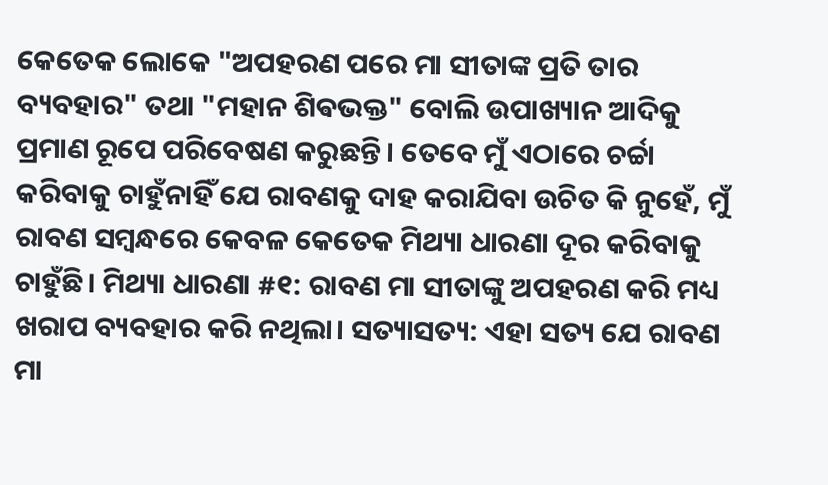କେତେକ ଲୋକେ "ଅପହରଣ ପରେ ମା ସୀତାଙ୍କ ପ୍ରତି ତାର ବ୍ୟବହାର" ତଥା "ମହାନ ଶିଵଭକ୍ତ" ବୋଲି ଉପାଖ୍ୟାନ ଆଦିକୁ ପ୍ରମାଣ ରୂପେ ପରିବେଷଣ କରୁଛନ୍ତି। ତେବେ ମୁଁ ଏଠାରେ ଚର୍ଚ୍ଚା କରିବାକୁ ଚାହୁଁନାହିଁ ଯେ ରାବଣକୁ ଦାହ କରାଯିବା ଉଚିତ କି ନୁହେଁ, ମୁଁ ରାବଣ ସମ୍ବନ୍ଧରେ କେବଳ କେତେକ ମିଥ୍ୟା ଧାରଣା ଦୂର କରିବାକୁ ଚାହୁଁଛି। ମିଥ୍ୟା ଧାରଣା #୧: ରାବଣ ମା ସୀତାଙ୍କୁ ଅପହରଣ କରି ମଧ୍ୟ ଖରାପ ବ୍ୟବହାର କରି ନଥିଲା। ସତ୍ୟାସତ୍ୟ: ଏହା ସତ୍ୟ ଯେ ରାବଣ ମା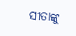ସୀତାଙ୍କୁ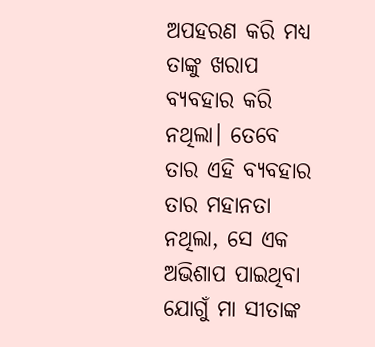ଅପହରଣ କରି ମଧ୍ୟ ତାଙ୍କୁ ଖରାପ ବ୍ୟବହାର କରି ନଥିଲା। ତେବେ ତାର ଏହି ବ୍ୟବହାର ତାର ମହାନତା ନଥିଲା, ସେ ଏକ ଅଭିଶାପ ପାଇଥିବା ଯୋଗୁଁ ମା ସୀତାଙ୍କ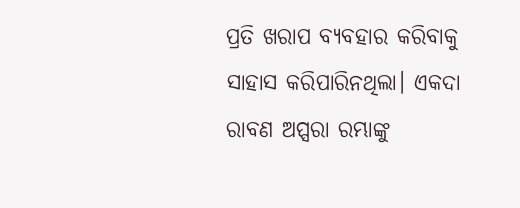ପ୍ରତି ଖରାପ ବ୍ୟବହାର କରିବାକୁ ସାହାସ କରିପାରିନଥିଲା। ଏକଦା ରାବଣ ଅପ୍ସରା ରମ୍ଭାଙ୍କୁ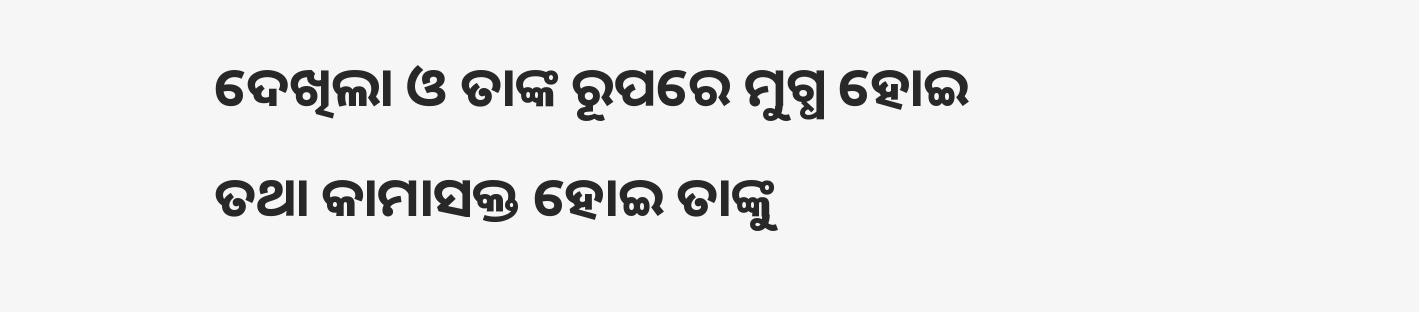ଦେଖିଲା ଓ ତାଙ୍କ ରୂପରେ ମୁଗ୍ଧ ହୋଇ ତଥା କାମାସକ୍ତ ହୋଇ ତାଙ୍କୁ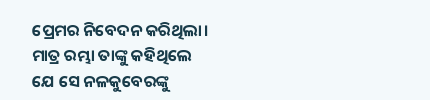ପ୍ରେମର ନିବେଦନ କରିଥିଲା। ମାତ୍ର ରମ୍ଭା ତାଙ୍କୁ କହିଥିଲେ ଯେ ସେ ନଳକୁବେରଙ୍କୁ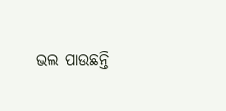ଭଲ ପାଉଛନ୍ତି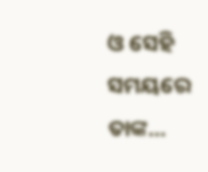ଓ ସେହି ସମୟରେ ତାଙ୍କ...